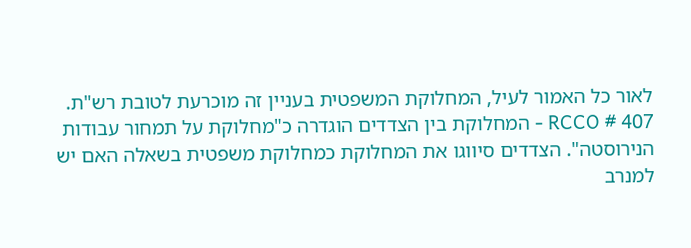לאור כל האמור לעיל, המחלוקת המשפטית בעניין זה מוכרעת לטובת רש"ת.
407 # RCCO - המחלוקת בין הצדדים הוגדרה כ"מחלוקת על תמחור עבודות הנירוסטה". הצדדים סיווגו את המחלוקת כמחלוקת משפטית בשאלה האם יש למנרב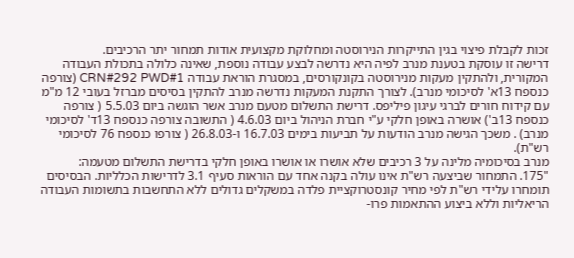זכות לקבלת פיצוי בגין התייקרות הנירוסטה ומחלוקת מקצועית אודות תמחור יתר הרכיבים.
דרישה זו עוסקת בטענת מנרב לפיה היא נדרשה לבצע עבודה נוספת, שאינה כלולה בתכולת העבודה המקורית, ולהתקין מעקות מנירוסטה בקונקורסים, במסגרת הוראת עבודה CRN#292 PWD#1 (צורפה כנספח 13א' לסיכומי מנרב). לצורך התקנת המעקות נדרשה מנרב להתקין בסיסים מברזל בעובי 12 מ"מ עם קידוח חורים לברגי עיגון פיליפס. דרישת התשלום מטעם מנרב אשר הוגשה ביום 5.5.03 ( צורפה כנספח 13ב') אושרה באופן חלקי ע"י חברת הניהול ביום 4.6.03 ( התשובה צורפה כנספח 13ד' לסיכומי מנרב) . משכך הגישה מנרב הודעות על תביעות בימים 16.7.03 ו-26.8.03 ( צורפו כנספח 76 לסיכומי רש"ת).
מנרב בסיכומיה מלינה על 3 רכיבים שלא אושרו או אושרו באופן חלקי בדרישת התשלום מטעמה:
"175. התמחור שביצעה רש"ת אינו עולה בקנה אחד עם הוראות סעיף 3.1 לדרישות הכלליות. הבסיסים תומחרו עלידי רש"ת לפי מחיר קונסטרוקציית פלדה במשקלים גדולים ללא התחשבות בתשומות העבודה הריאליות וללא ביצוע ההתאמות פרו-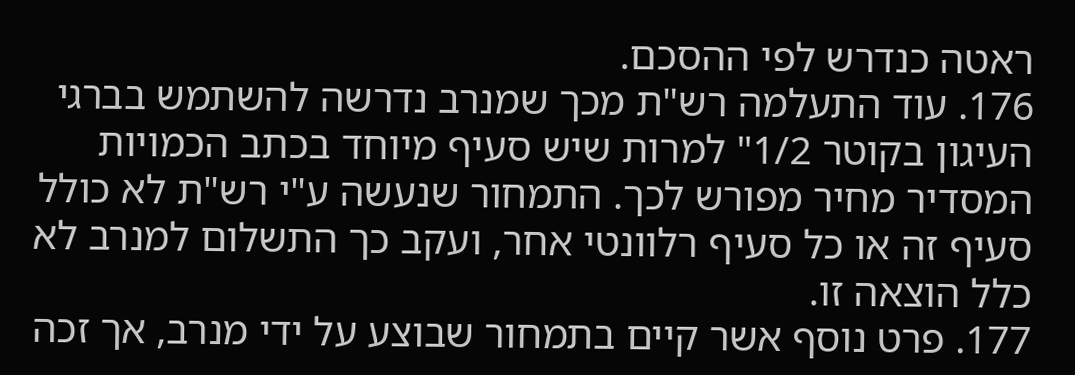ראטה כנדרש לפי ההסכם.
176. עוד התעלמה רש"ת מכך שמנרב נדרשה להשתמש בברגי העיגון בקוטר 1/2" למרות שיש סעיף מיוחד בכתב הכמויות המסדיר מחיר מפורש לכך. התמחור שנעשה ע"י רש"ת לא כולל סעיף זה או כל סעיף רלוונטי אחר, ועקב כך התשלום למנרב לא כלל הוצאה זו.
177. פרט נוסף אשר קיים בתמחור שבוצע על ידי מנרב, אך זכה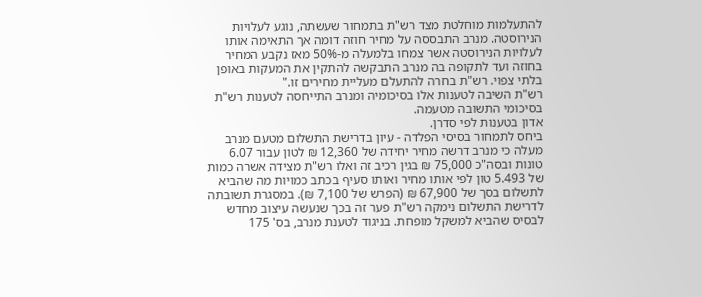להתעלמות מוחלטת מצד רש"ת בתמחור שעשתה, נוגע לעלויות הנירוסטה. מנרב התבססה על מחיר חוזה דומה אך התאימה אותו לעלויות הנירוסטה אשר צמחו בלמעלה מ-50% מאז נקבע המחיר בחוזה ועד לתקופה בה מנרב התבקשה להתקין את המעקות באופן בלתי צפוי. רש"ת בחרה להתעלם מעליית מחירים זו."
רש"ת השיבה לטענות אלו בסיכומיה ומנרב התייחסה לטענות רש"ת בסיכומי התשובה מטעמה.
אדון בטענות לפי סדרן.
ביחס לתמחור בסיסי הפלדה - עיון בדרישת התשלום מטעם מנרב מעלה כי מנרב דרשה מחיר יחידה של 12,360 ₪ לטון עבור 6.07 טונות ובסה"כ 75,000 ₪ בגין רכיב זה ואלו רש"ת מצידה אשרה כמות של 5.493 טון לפי אותו מחיר ואותו סעיף בכתב כמויות מה שהביא לתשלום בסך של 67,900 ₪ (הפרש של 7,100 ₪). במסגרת תשובתה לדרישת התשלום נימקה רש"ת פער זה בכך שנעשה עיצוב מחדש לבסיס שהביא למשקל מופחת. בניגוד לטענת מנרב, בס' 175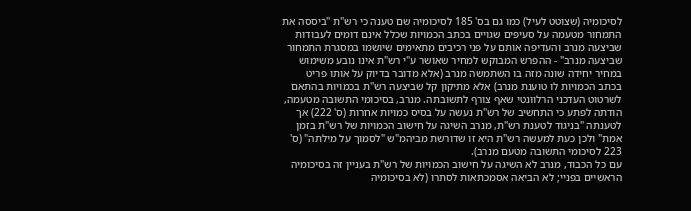לסיכומיה (שצוטט לעיל) כמו גם בס' 185 לסיכומיה שם טענה כי רש"ת "ביססה את התמחור מטעמה על סעיפים שגויים בכתב הכמויות שכלל אינם דומים לעבודות שביצעה מנרב והעדיפה אותם על פני רכיבים מתאימים שיושמו במסגרת התמחור שביצעה מנרב" - ההפרש המבוקש למחיר שאושר ע"י רש"ת אינו נובע משימוש במחיר יחידה שונה מזה בו השתמשה מנרב (אלא מדובר בדיוק על אותו פריט בכתב הכמויות לו טוענת מנרב) אלא מתיקון קל שביצעה רש"ת בכמויות בהתאם לשרטוט העדכני הרלוונטי שאף צורף לתשובתה. מנרב, בסיכומי התשובה מטעמה, הודתה לפתע כי התחשיב של רש"ת נעשה על בסיס כמויות אחרות (ס' 222) אך לטענתה "בניגוד לטענת רש"ת, מנרב השיגה על חישוב הכמויות של רש"ת בזמן אמת" ולכן כעת למעשה רש"ת היא זו שדורשת מביהמ"ש "לסמוך על מילתה" (ס' 223 לסיכומי התשובה מטעם מנרב).
עם כל הכבוד, מנרב לא השיגה על חישוב הכמויות של רש"ת בעניין זה בסיכומיה הראשיים בפניי; לא הביאה אסמכתאות לסתרו (לא בסיכומיה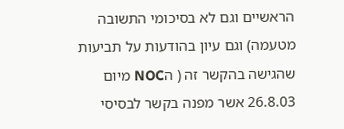הראשיים וגם לא בסיכומי התשובה מטעמה) וגם עיון בהודעות על תביעות שהגישה בהקשר זה ( הNOC מיום 26.8.03 אשר מפנה בקשר לבסיסי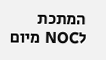המתכת לNOC מיום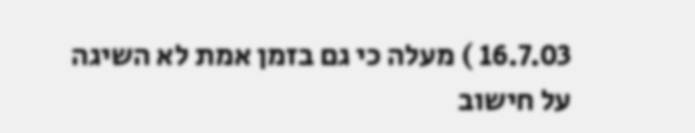16.7.03 ) מעלה כי גם בזמן אמת לא השיגה על חישוב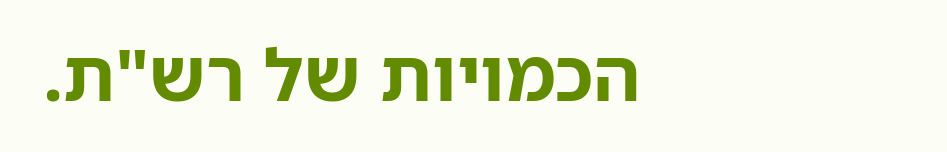הכמויות של רש"ת.